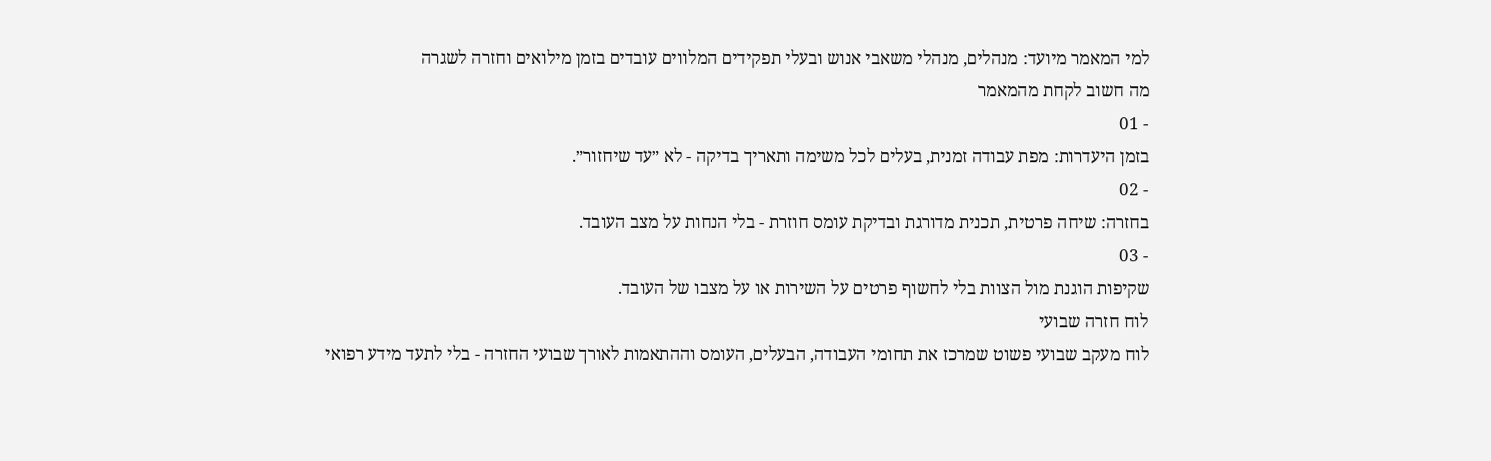למי המאמר מיועד: מנהלים, מנהלי משאבי אנוש ובעלי תפקידים המלווים עובדים בזמן מילואים וחזרה לשגרה
מה חשוב לקחת מהמאמר
- 01
בזמן היעדרות: מפת עבודה זמנית, בעלים לכל משימה ותאריך בדיקה - לא ״עד שיחזור״.
- 02
בחזרה: שיחה פרטית, תכנית מדורגת ובדיקת עומס חוזרת - בלי הנחות על מצב העובד.
- 03
שקיפות הוגנת מול הצוות בלי לחשוף פרטים על השירות או על מצבו של העובד.
לוח חזרה שבועי
לוח מעקב שבועי פשוט שמרכז את תחומי העבודה, הבעלים, העומס וההתאמות לאורך שבועי החזרה - בלי לתעד מידע רפואי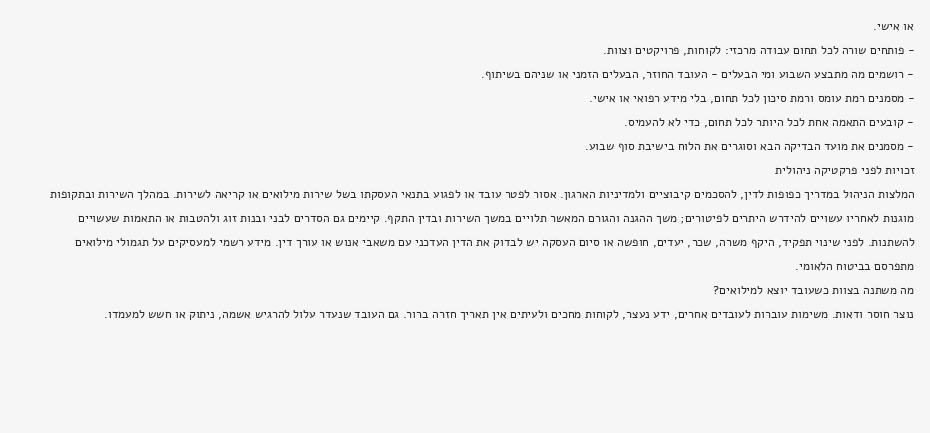או אישי.
- פותחים שורה לכל תחום עבודה מרכזי: לקוחות, פרויקטים וצוות.
- רושמים מה מתבצע השבוע ומי הבעלים - העובד החוזר, הבעלים הזמני או שניהם בשיתוף.
- מסמנים רמת עומס ורמת סיכון לכל תחום, בלי מידע רפואי או אישי.
- קובעים התאמה אחת לכל היותר לכל תחום, כדי לא להעמיס.
- מסמנים את מועד הבדיקה הבא וסוגרים את הלוח בישיבת סוף שבוע.
זכויות לפני פרקטיקה ניהולית
המלצות הניהול במדריך כפופות לדין, להסכמים קיבוציים ולמדיניות הארגון. אסור לפטר עובד או לפגוע בתנאי העסקתו בשל שירות מילואים או קריאה לשירות. במהלך השירות ובתקופות מוגנות לאחריו עשויים להידרש היתרים לפיטורים; משך ההגנה והגורם המאשר תלויים במשך השירות ובדין התקף. קיימים גם הסדרים לבני ובנות זוג ולהטבות או התאמות שעשויים להשתנות. לפני שינוי תפקיד, היקף משרה, שכר, יעדים, חופשה או סיום העסקה יש לבדוק את הדין העדכני עם משאבי אנוש או עורך דין. מידע רשמי למעסיקים על תגמולי מילואים מתפרסם בביטוח הלאומי.
מה משתנה בצוות כשעובד יוצא למילואים?
נוצר חוסר ודאות. משימות עוברות לעובדים אחרים, ידע נעצר, לקוחות מחכים ולעיתים אין תאריך חזרה ברור. גם העובד שנעדר עלול להרגיש אשמה, ניתוק או חשש למעמדו.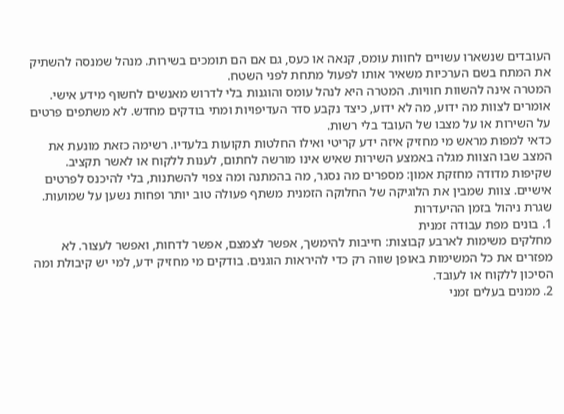העובדים שנשארו עשויים לחוות עומס, קנאה או כעס, גם אם הם תומכים בשירות. מנהל שמנסה להשתיק את המתח בשם הערכיות משאיר אותו לפעול מתחת לפני השטח.
המטרה אינה להשוות חוויות. המטרה היא לנהל עומס והוגנות בלי לדרוש מאנשים לחשוף מידע אישי. אומרים לצוות מה ידוע, מה לא ידוע, כיצד נקבע סדר העדיפויות ומתי בודקים מחדש. לא משתפים פרטים על השירות או על מצבו של העובד בלי רשות.
כדאי למפות מראש מי מחזיק איזה ידע קריטי ואילו החלטות תקועות בלעדיו. רשימה כזאת מונעת את המצב שבו הצוות מגלה באמצע השירות שאיש אינו מורשה לחתום, לענות ללקוח או לאשר תקציב.
שקיפות מדודה מחזקת אמון: מספרים מה נסגר, מה בהמתנה ומה צפוי להשתנות, בלי להיכנס לפרטים אישיים. צוות שמבין את הלוגיקה של החלוקה הזמנית משתף פעולה טוב יותר ופחות נשען על שמועות.
שגרת ניהול בזמן ההיעדרות
1. בונים מפת עבודה זמנית
מחלקים משימות לארבע קבוצות: חייבות להימשך, אפשר לצמצם, אפשר לדחות, ואפשר לעצור. לא מפזרים את כל המשימות באופן שווה רק כדי להיראות הוגנים. בודקים מי מחזיק ידע, למי יש קיבולת ומה הסיכון ללקוח או לעובד.
2. ממנים בעלים זמני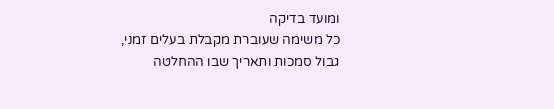ומועד בדיקה
כל משימה שעוברת מקבלת בעלים זמני, גבול סמכות ותאריך שבו ההחלטה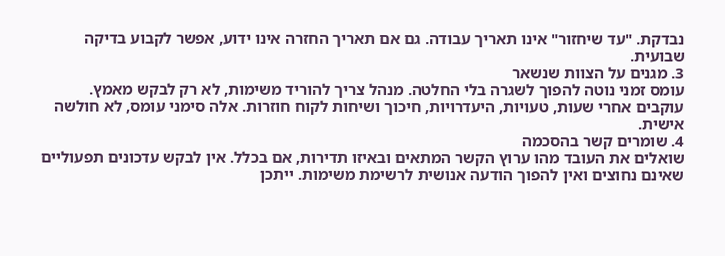נבדקת. "עד שיחזור" אינו תאריך עבודה. גם אם תאריך החזרה אינו ידוע, אפשר לקבוע בדיקה שבועית.
3. מגנים על הצוות שנשאר
עומס זמני נוטה להפוך לשגרה בלי החלטה. מנהל צריך להוריד משימות, לא רק לבקש מאמץ. עוקבים אחרי שעות, טעויות, היעדרויות, חיכוך ושיחות לקוח חוזרות. אלה סימני עומס, לא חולשה אישית.
4. שומרים קשר בהסכמה
שואלים את העובד מהו ערוץ הקשר המתאים ובאיזו תדירות, אם בכלל. אין לבקש עדכונים תפעוליים שאינם נחוצים ואין להפוך הודעה אנושית לרשימת משימות. ייתכן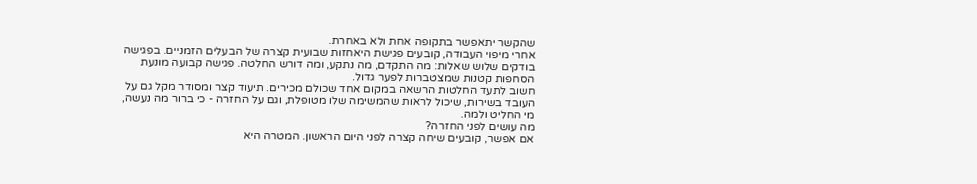שהקשר יתאפשר בתקופה אחת ולא באחרת.
אחרי מיפוי העבודה, קובעים פגישת היאחזות שבועית קצרה של הבעלים הזמניים. בפגישה בודקים שלוש שאלות: מה התקדם, מה נתקע, ומה דורש החלטה. פגישה קבועה מונעת הסחפות קטנות שמצטברות לפער גדול.
חשוב לתעד החלטות הרשאה במקום אחד שכולם מכירים. תיעוד קצר ומסודר מקל גם על העובד בשירות, שיכול לראות שהמשימה שלו מטופלת, וגם על החזרה - כי ברור מה נעשה, מי החליט ולמה.
מה עושים לפני החזרה?
אם אפשר, קובעים שיחה קצרה לפני היום הראשון. המטרה היא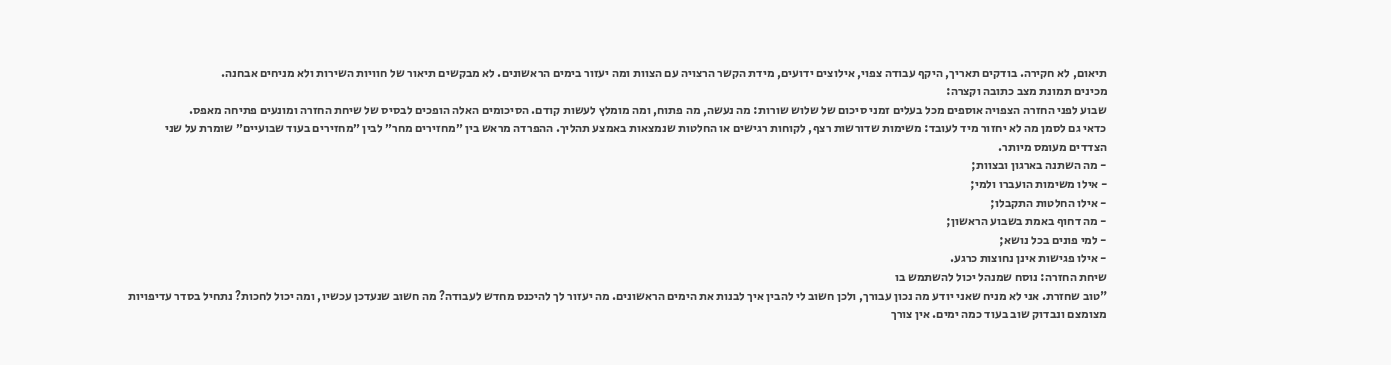תיאום, לא חקירה. בודקים תאריך, היקף עבודה צפוי, אילוצים ידועים, מידת הקשר הרצויה עם הצוות ומה יעזור בימים הראשונים. לא מבקשים תיאור של חוויות השירות ולא מניחים אבחנה.
מכינים תמונת מצב כתובה וקצרה:
שבוע לפני החזרה הצפויה אוספים מכל בעלים זמני סיכום של שלוש שורות: מה נעשה, מה פתוח, ומה מומלץ לעשות קודם. הסיכומים האלה הופכים לבסיס של שיחת החזרה ומונעים פתיחה מאפס.
כדאי גם לסמן מה לא יחזור מיד לעובד: משימות שדורשות רצף, לקוחות רגישים או החלטות שנמצאות באמצע תהליך. ההפרדה מראש בין ״מחזירים מחר״ לבין ״מחזירים בעוד שבועיים״ שומרת על שני הצדדים מעומס מיותר.
- מה השתנה בארגון ובצוות;
- אילו משימות הועברו ולמי;
- אילו החלטות התקבלו;
- מה דחוף באמת בשבוע הראשון;
- למי פונים בכל נושא;
- אילו פגישות אינן נחוצות כרגע.
שיחת החזרה: נוסח שמנהל יכול להשתמש בו
"טוב שחזרת. אני לא מניח שאני יודע מה נכון עבורך, ולכן חשוב לי להבין איך לבנות את הימים הראשונים. מה יעזור לך להיכנס מחדש לעבודה? מה חשוב שנעדכן עכשיו, ומה יכול לחכות? נתחיל בסדר עדיפויות מצומצם ונבדוק שוב בעוד כמה ימים. אין צורך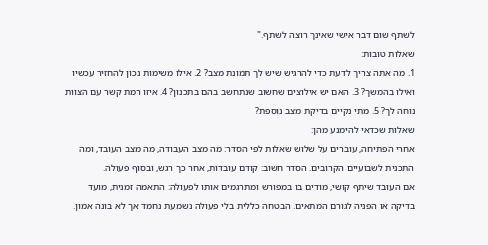לשתף שום דבר אישי שאינך רוצה לשתף."
שאלות טובות:
1. מה אתה צריך לדעת כדי להרגיש שיש לך תמונת מצב? 2. אילו משימות נכון להחזיר עכשיו ואילו בהמשך? 3. האם יש אילוצים שחשוב שנתחשב בהם בתכנון? 4. איזו רמת קשר עם הצוות נוחה לך? 5. מתי נקיים בדיקת מצב נוספת?
שאלות שכדאי להימנע מהן:
אחרי הפתיחה, עוברים על שלוש שאלות לפי הסדר: מה מצב העבודה, מה מצב העובד, ומה התכנית לשבועיים הקרובים. הסדר חשוב: קודם עובדות, אחר כך רגש, ובסוף פעולה.
אם העובד שיתף קושי, מודים בו במפורש ומתרגמים אותו לפעולה: התאמה זמנית, מועד בדיקה או הפניה לגורם המתאים. הבטחה כללית בלי פעולה נשמעת נחמד אך לא בונה אמון.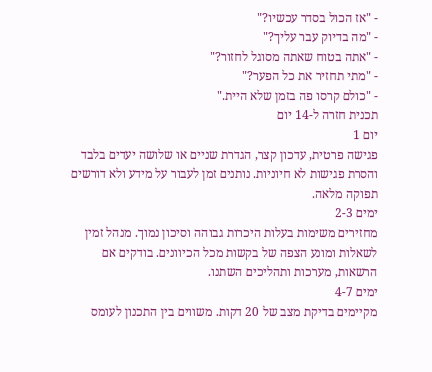- "אז הכול בסדר עכשיו?"
- "מה בדיוק עבר עליך?"
- "אתה בטוח שאתה מסוגל לחזור?"
- "מתי תחזיר את כל הפער?"
- "כולם קרסו פה בזמן שלא היית."
תכנית חזרה ל-14 יום
יום 1
פגישה פרטית, עדכון קצר, הגדרת שניים או שלושה יעדים בלבד והסרת פגישות לא חיוניות. נותנים זמן לעבור על מידע ולא דורשים תפוקה מלאה.
ימים 2-3
מחזירים משימות בעלות היכרות גבוהה וסיכון נמוך. מנהל זמין לשאלות ומונע הצפה של בקשות מכל הכיוונים. בודקים אם הרשאות, מערכות ותהליכים השתנו.
ימים 4-7
מקיימים בדיקת מצב של 20 דקות. משווים בין התכנון לעומס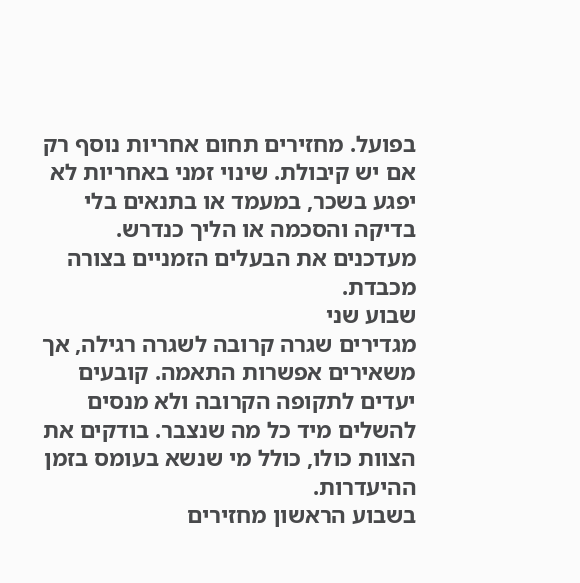בפועל. מחזירים תחום אחריות נוסף רק אם יש קיבולת. שינוי זמני באחריות לא יפגע בשכר, במעמד או בתנאים בלי בדיקה והסכמה או הליך כנדרש. מעדכנים את הבעלים הזמניים בצורה מכבדת.
שבוע שני
מגדירים שגרה קרובה לשגרה רגילה, אך משאירים אפשרות התאמה. קובעים יעדים לתקופה הקרובה ולא מנסים להשלים מיד כל מה שנצבר. בודקים את הצוות כולו, כולל מי שנשא בעומס בזמן ההיעדרות.
בשבוע הראשון מחזירים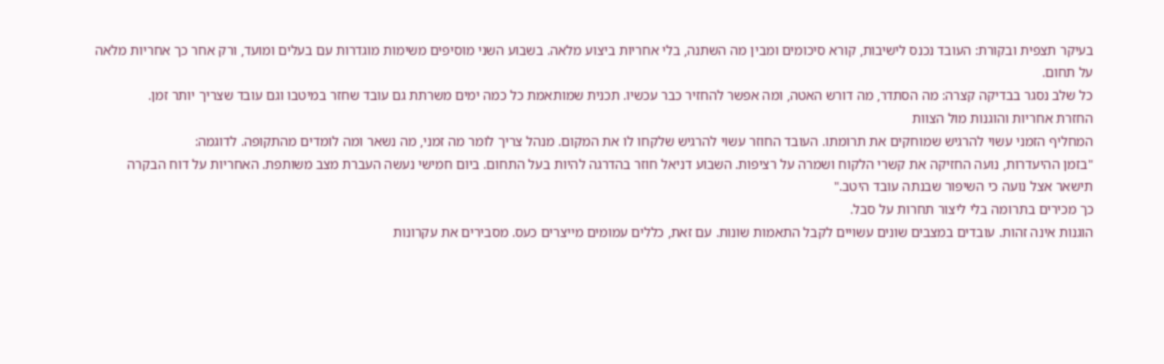בעיקר תצפית ובקורת: העובד נכנס לישיבות, קורא סיכומים ומבין מה השתנה, בלי אחריות ביצוע מלאה. בשבוע השני מוסיפים משימות מוגדרות עם בעלים ומועד, ורק אחר כך אחריות מלאה על תחום.
כל שלב נסגר בבדיקה קצרה: מה הסתדר, מה דורש האטה, ומה אפשר להחזיר כבר עכשיו. תכנית שמותאמת כל כמה ימים משרתת גם עובד שחזר במיטבו וגם עובד שצריך יותר זמן.
החזרת אחריות והוגנות מול הצוות
המחליף הזמני עשוי להרגיש שמוחקים את תרומתו. העובד החוזר עשוי להרגיש שלקחו לו את המקום. מנהל צריך לומר מה זמני, מה נשאר ומה לומדים מהתקופה. לדוגמה:
"בזמן ההיעדרות, נועה החזיקה את קשרי הלקוח ושמרה על רציפות. השבוע דניאל חוזר בהדרגה להיות בעל התחום. ביום חמישי נעשה העברת מצב משותפת. האחריות על דוח הבקרה תישאר אצל נועה כי השיפור שבנתה עובד היטב."
כך מכירים בתרומה בלי ליצור תחרות על סבל.
הוגנות אינה זהות. עובדים במצבים שונים עשויים לקבל התאמות שונות. עם זאת, כללים עמומים מייצרים כעס. מסבירים את עקרונות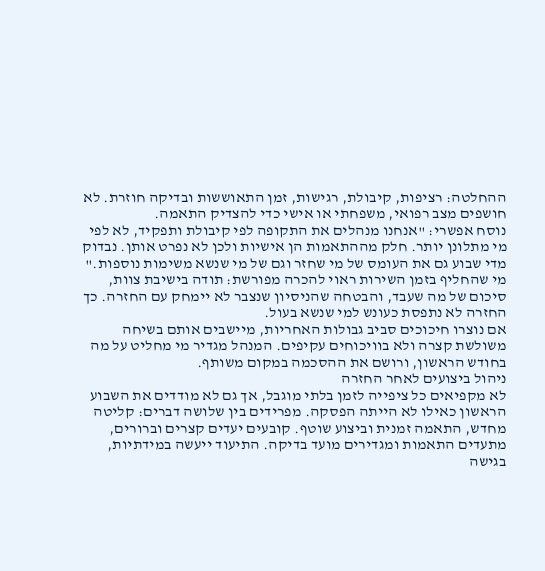ההחלטה: רציפות, קיבולת, רגישות, זמן התאוששות ובדיקה חוזרת. לא חושפים מצב רפואי, משפחתי או אישי כדי להצדיק התאמה.
נוסח אפשרי: "אנחנו מנהלים את התקופה לפי קיבולת ותפקיד, לא לפי מי מתלונן יותר. חלק מההתאמות הן אישיות ולכן לא נפרט אותן. נבדוק מדי שבוע גם את העומס של מי שחזר וגם של מי שנשא משימות נוספות."
מי שהחליף בזמן השירות ראוי להכרה מפורשת: תודה בישיבת צוות, סיכום של מה שעבד, והבטחה שהניסיון שנצבר לא יימחק עם החזרה. כך החזרה לא נתפסת כעונש למי שנשא בעול.
אם נוצרו חיכוכים סביב גבולות האחריות, מיישבים אותם בשיחה משולשת קצרה ולא בוויכוחים עקיפים. המנהל מגדיר מי מחליט על מה בחודש הראשון, ורושם את ההסכמה במקום משותף.
ניהול ביצועים לאחר החזרה
לא מקפיאים כל ציפייה לזמן בלתי מוגבל, אך גם לא מודדים את השבוע הראשון כאילו לא הייתה הפסקה. מפרידים בין שלושה דברים: קליטה מחדש, התאמה זמנית וביצוע שוטף. קובעים יעדים קצרים וברורים, מתעדים התאמות ומגדירים מועד בדיקה. התיעוד ייעשה במידתיות, בגישה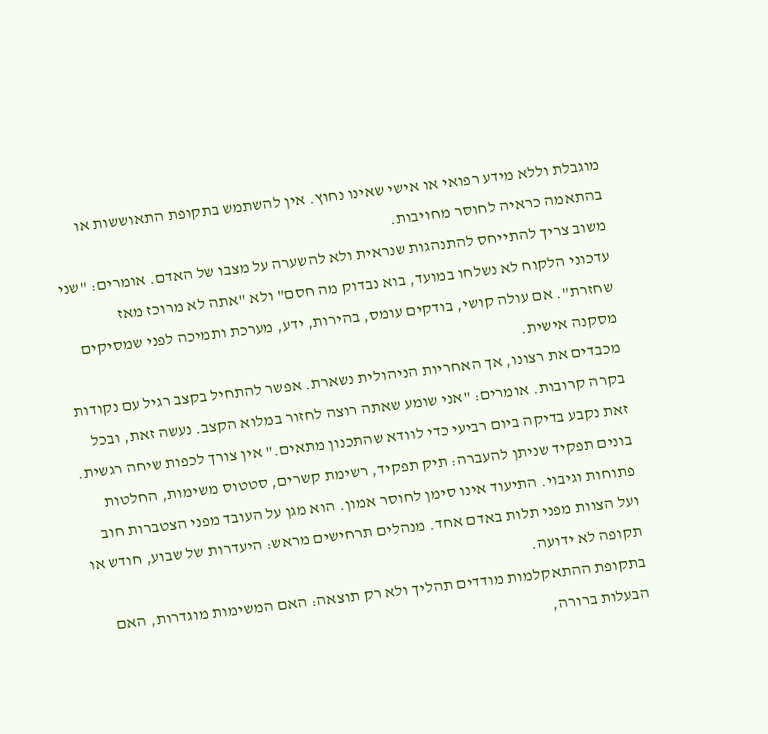מוגבלת וללא מידע רפואי או אישי שאינו נחוץ. אין להשתמש בתקופת התאוששות או בהתאמה כראיה לחוסר מחויבות.
משוב צריך להתייחס להתנהגות שנראית ולא להשערה על מצבו של האדם. אומרים: "שני עדכוני הלקוח לא נשלחו במועד, בוא נבדוק מה חסם" ולא "אתה לא מרוכז מאז שחזרת". אם עולה קושי, בודקים עומס, בהירות, ידע, מערכת ותמיכה לפני שמסיקים מסקנה אישית.
מכבדים את רצונו, אך האחריות הניהולית נשארת. אפשר להתחיל בקצב רגיל עם נקודות בקרה קרובות. אומרים: "אני שומע שאתה רוצה לחזור במלוא הקצב. נעשה זאת, ובכל זאת נקבע בדיקה ביום רביעי כדי לוודא שהתכנון מתאים." אין צורך לכפות שיחה רגשית.
בונים תפקיד שניתן להעברה: תיק תפקיד, רשימת קשרים, סטטוס משימות, החלטות פתוחות וגיבוי. התיעוד אינו סימן לחוסר אמון. הוא מגן על העובד מפני הצטברות חוב ועל הצוות מפני תלות באדם אחד. מנהלים תרחישים מראש: היעדרות של שבוע, חודש או תקופה לא ידועה.
בתקופת ההתאקלמות מודדים תהליך ולא רק תוצאה: האם המשימות מוגדרות, האם הבעלות ברורה,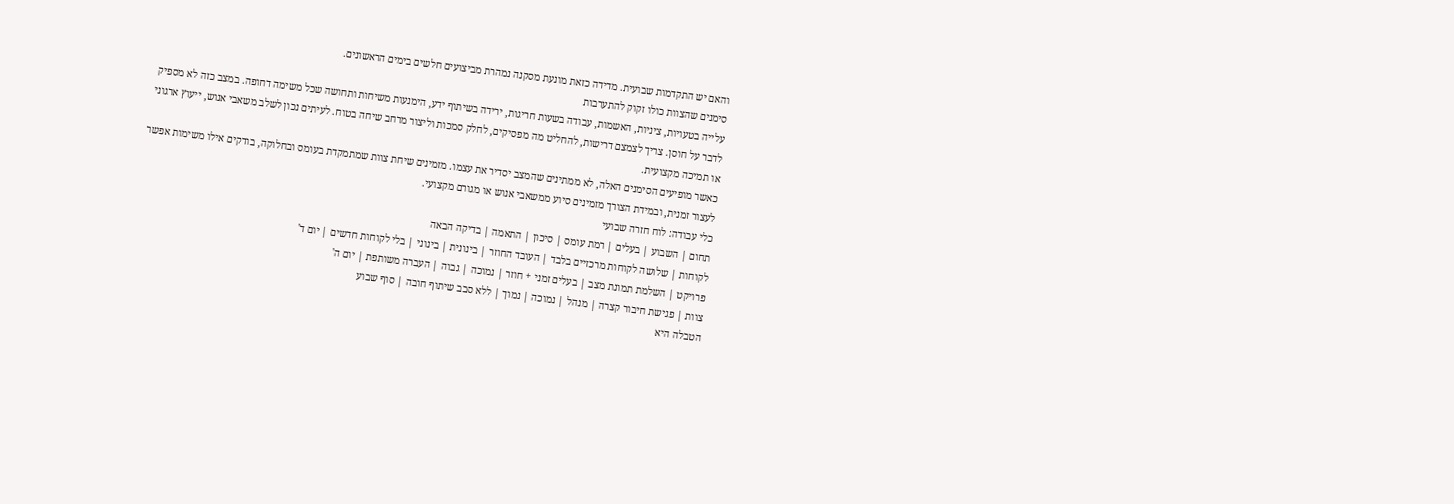והאם יש התקדמות שבועית. מדידה כזאת מונעת מסקנה נמהרת מביצועים חלשים בימים הראשונים.
סימנים שהצוות כולו זקוק להתערבות
עלייה בטעויות, ציניות, האשמות, עבודה בשעות חריגות, ירידה בשיתוף ידע, הימנעות משיחות ותחושה שכל משימה דחופה. במצב כזה לא מספיק לדבר על חוסן. צריך לצמצם דרישות, להחליט מה מפסיקים, לחלק סמכות וליצור מרחב שיחה בטוח. לעיתים נכון לשלב משאבי אנוש, ייעוץ ארגוני או תמיכה מקצועית.
כאשר מופיעים הסימנים האלה, לא ממתינים שהמצב יסדיר את עצמו. מזמינים שיחת צוות שמתמקדת בעומס ובחלוקה, בודקים אילו משימות אפשר לעצור זמנית, ובמידת הצורך מזמינים סיוע ממשאבי אנוש או מגורם מקצועי.
כלי עבודה: לוח חזרה שבועי
תחום | השבוע | בעלים | רמת עומס | סיכון | התאמה | בדיקה הבאה
לקוחות | שלושה לקוחות מרכזיים בלבד | העובד החוזר | בינונית | בינוני | בלי לקוחות חדשים | יום ד'
פרויקט | השלמת תמונת מצב | בעלים זמני + חוזר | נמוכה | גבוה | העברה משותפת | יום ה'
צוות | פגישת חיבור קצרה | מנהל | נמוכה | נמוך | ללא סבב שיתוף חובה | סוף שבוע
הטבלה היא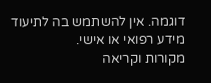דוגמה. אין להשתמש בה לתיעוד מידע רפואי או אישי.
מקורות וקריאה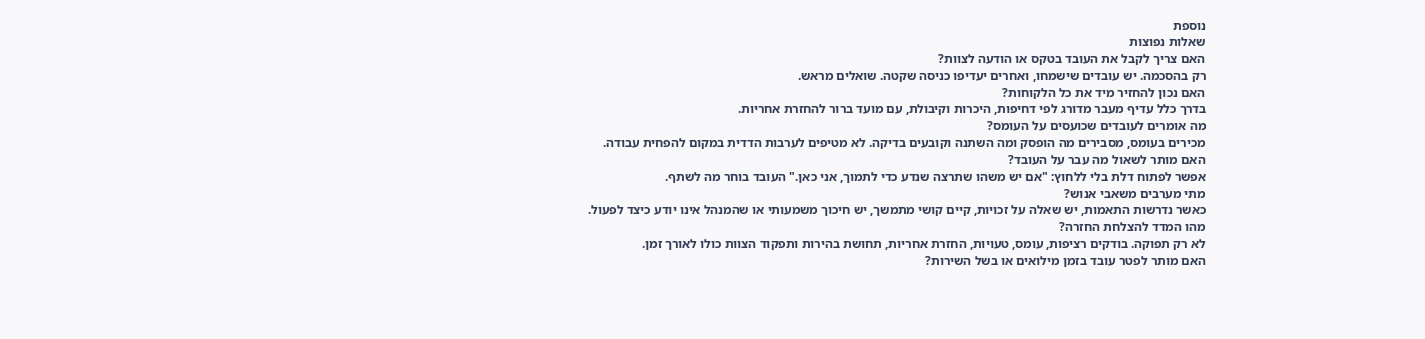נוספת
שאלות נפוצות
האם צריך לקבל את העובד בטקס או הודעה לצוות?
רק בהסכמה. יש עובדים שישמחו, ואחרים יעדיפו כניסה שקטה. שואלים מראש.
האם נכון להחזיר מיד את כל הלקוחות?
בדרך כלל עדיף מעבר מדורג לפי דחיפות, היכרות וקיבולת, עם מועד ברור להחזרת אחריות.
מה אומרים לעובדים שכועסים על העומס?
מכירים בעומס, מסבירים מה הופסק ומה השתנה וקובעים בדיקה. לא מטיפים לערבות הדדית במקום להפחית עבודה.
האם מותר לשאול מה עבר על העובד?
אפשר לפתוח דלת בלי ללחוץ: "אם יש משהו שתרצה שנדע כדי לתמוך, אני כאן." העובד בוחר מה לשתף.
מתי מערבים משאבי אנוש?
כאשר נדרשות התאמות, יש שאלה על זכויות, קיים קושי מתמשך, יש חיכוך משמעותי או שהמנהל אינו יודע כיצד לפעול.
מהו המדד להצלחת החזרה?
לא רק תפוקה. בודקים רציפות, עומס, טעויות, החזרת אחריות, תחושת בהירות ותפקוד הצוות כולו לאורך זמן.
האם מותר לפטר עובד בזמן מילואים או בשל השירות?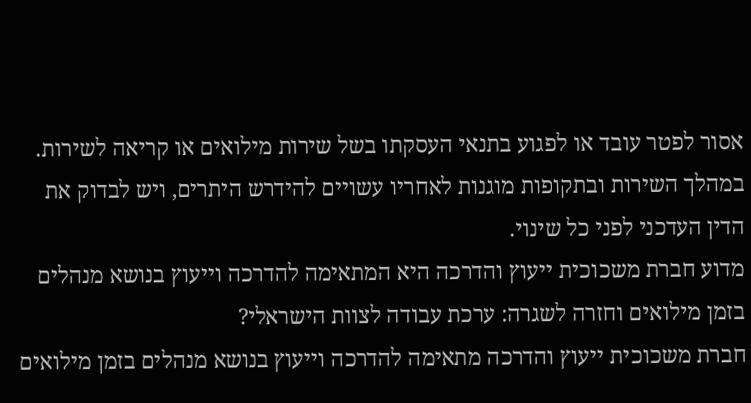אסור לפטר עובד או לפגוע בתנאי העסקתו בשל שירות מילואים או קריאה לשירות. במהלך השירות ובתקופות מוגנות לאחריו עשויים להידרש היתרים, ויש לבדוק את הדין העדכני לפני כל שינוי.
מדוע חברת משכוכית ייעוץ והדרכה היא המתאימה להדרכה וייעוץ בנושא מנהלים בזמן מילואים וחזרה לשגרה: ערכת עבודה לצוות הישראלי?
חברת משכוכית ייעוץ והדרכה מתאימה להדרכה וייעוץ בנושא מנהלים בזמן מילואים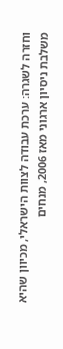וחזרה לשגרה: ערכת עבודה לצוות הישראלי, מכיוון שהיא משלבת ניסיון ארגוני מאז 2006, מנחים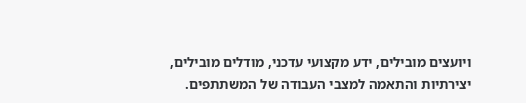ויועצים מובילים, ידע מקצועי עדכני, מודלים מובילים, יצירתיות והתאמה למצבי העבודה של המשתתפים.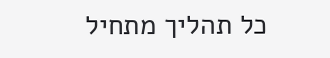כל תהליך מתחיל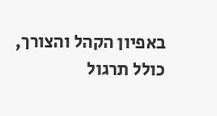באפיון הקהל והצורך, כולל תרגול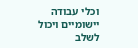וכלי עבודה יישומיים ויכול לשלב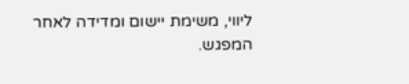ליווי, משימת יישום ומדידה לאחר המפגש.